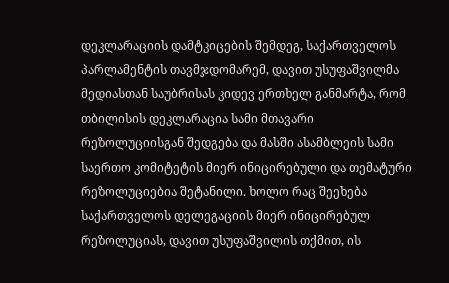დეკლარაციის დამტკიცების შემდეგ, საქართველოს პარლამენტის თავმჯდომარემ, დავით უსუფაშვილმა მედიასთან საუბრისას კიდევ ერთხელ განმარტა, რომ თბილისის დეკლარაცია სამი მთავარი რეზოლუციისგან შედგება და მასში ასამბლეის სამი საერთო კომიტეტის მიერ ინიცირებული და თემატური რეზოლუციებია შეტანილი. ხოლო რაც შეეხება საქართველოს დელეგაციის მიერ ინიცირებულ რეზოლუციას, დავით უსუფაშვილის თქმით, ის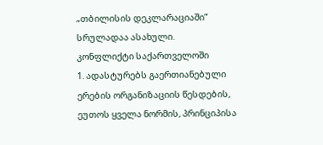„თბილისის დეკლარაციაში“ სრულადაა ასახული.
კონფლიქტი საქართველოში
1. ადასტურებს გაერთიანებული ერების ორგანიზაციის წესდების, ეუთოს ყველა ნორმის, პრინციპისა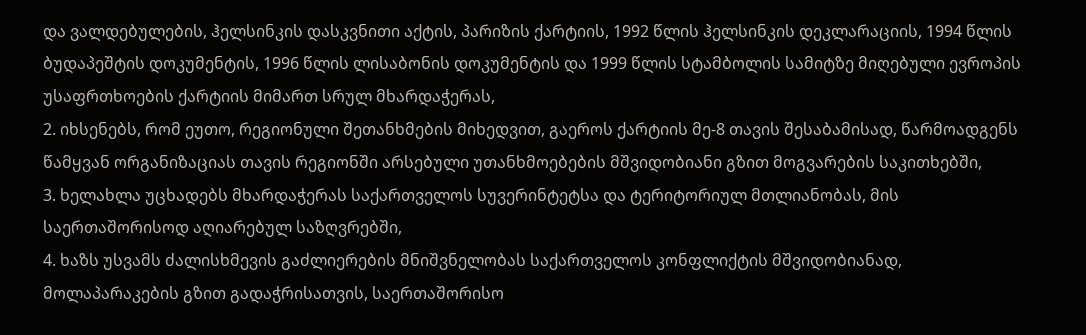და ვალდებულების, ჰელსინკის დასკვნითი აქტის, პარიზის ქარტიის, 1992 წლის ჰელსინკის დეკლარაციის, 1994 წლის ბუდაპეშტის დოკუმენტის, 1996 წლის ლისაბონის დოკუმენტის და 1999 წლის სტამბოლის სამიტზე მიღებული ევროპის უსაფრთხოების ქარტიის მიმართ სრულ მხარდაჭერას,
2. იხსენებს, რომ ეუთო, რეგიონული შეთანხმების მიხედვით, გაეროს ქარტიის მე-8 თავის შესაბამისად, წარმოადგენს წამყვან ორგანიზაციას თავის რეგიონში არსებული უთანხმოებების მშვიდობიანი გზით მოგვარების საკითხებში,
3. ხელახლა უცხადებს მხარდაჭერას საქართველოს სუვერინტეტსა და ტერიტორიულ მთლიანობას, მის საერთაშორისოდ აღიარებულ საზღვრებში,
4. ხაზს უსვამს ძალისხმევის გაძლიერების მნიშვნელობას საქართველოს კონფლიქტის მშვიდობიანად, მოლაპარაკების გზით გადაჭრისათვის, საერთაშორისო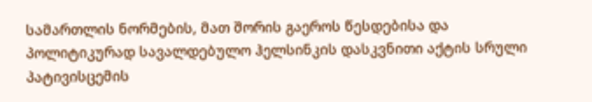სამართლის ნორმების, მათ შორის გაეროს წესდებისა და პოლიტიკურად სავალდებულო ჰელსინკის დასკვნითი აქტის სრული პატივისცემის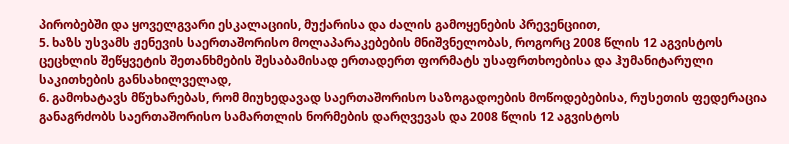პირობებში და ყოველგვარი ესკალაციის, მუქარისა და ძალის გამოყენების პრევენციით,
5. ხაზს უსვამს ჟენევის საერთაშორისო მოლაპარაკებების მნიშვნელობას, როგორც 2008 წლის 12 აგვისტოს ცეცხლის შეწყვეტის შეთანხმების შესაბამისად ერთადერთ ფორმატს უსაფრთხოებისა და ჰუმანიტარული საკითხების განსახილველად,
6. გამოხატავს მწუხარებას, რომ მიუხედავად საერთაშორისო საზოგადოების მოწოდებებისა, რუსეთის ფედერაცია განაგრძობს საერთაშორისო სამართლის ნორმების დარღვევას და 2008 წლის 12 აგვისტოს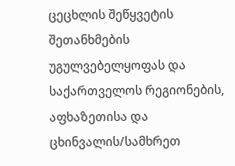ცეცხლის შეწყვეტის შეთანხმების უგულვებელყოფას და საქართველოს რეგიონების, აფხაზეთისა და ცხინვალის/სამხრეთ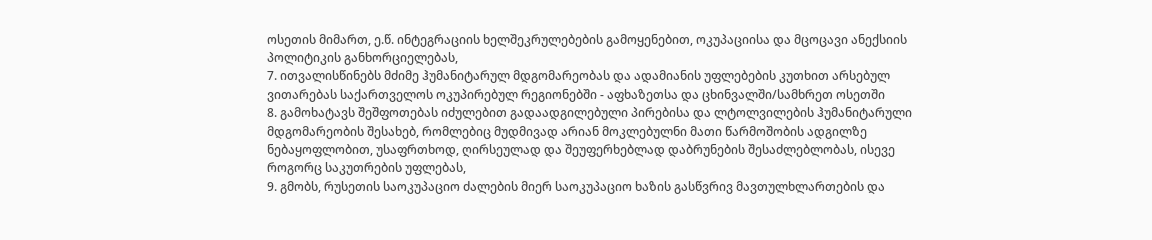ოსეთის მიმართ, ე.წ. ინტეგრაციის ხელშეკრულებების გამოყენებით, ოკუპაციისა და მცოცავი ანექსიის პოლიტიკის განხორციელებას,
7. ითვალისწინებს მძიმე ჰუმანიტარულ მდგომარეობას და ადამიანის უფლებების კუთხით არსებულ ვითარებას საქართველოს ოკუპირებულ რეგიონებში - აფხაზეთსა და ცხინვალში/სამხრეთ ოსეთში
8. გამოხატავს შეშფოთებას იძულებით გადაადგილებული პირებისა და ლტოლვილების ჰუმანიტარული მდგომარეობის შესახებ, რომლებიც მუდმივად არიან მოკლებულნი მათი წარმოშობის ადგილზე ნებაყოფლობით, უსაფრთხოდ, ღირსეულად და შეუფერხებლად დაბრუნების შესაძლებლობას, ისევე როგორც საკუთრების უფლებას,
9. გმობს, რუსეთის საოკუპაციო ძალების მიერ საოკუპაციო ხაზის გასწვრივ მავთულხლართების და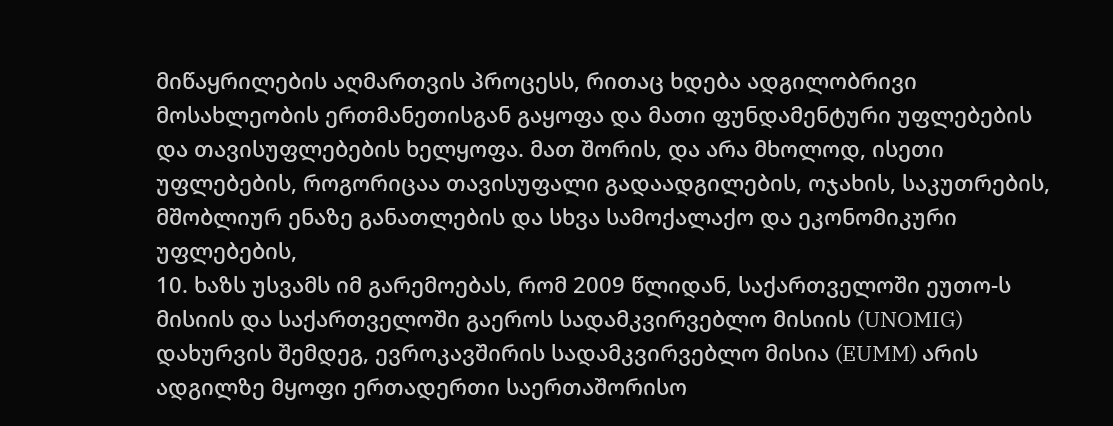მიწაყრილების აღმართვის პროცესს, რითაც ხდება ადგილობრივი მოსახლეობის ერთმანეთისგან გაყოფა და მათი ფუნდამენტური უფლებების და თავისუფლებების ხელყოფა. მათ შორის, და არა მხოლოდ, ისეთი უფლებების, როგორიცაა თავისუფალი გადაადგილების, ოჯახის, საკუთრების, მშობლიურ ენაზე განათლების და სხვა სამოქალაქო და ეკონომიკური უფლებების,
10. ხაზს უსვამს იმ გარემოებას, რომ 2009 წლიდან, საქართველოში ეუთო-ს მისიის და საქართველოში გაეროს სადამკვირვებლო მისიის (UNOMIG) დახურვის შემდეგ, ევროკავშირის სადამკვირვებლო მისია (EUMM) არის ადგილზე მყოფი ერთადერთი საერთაშორისო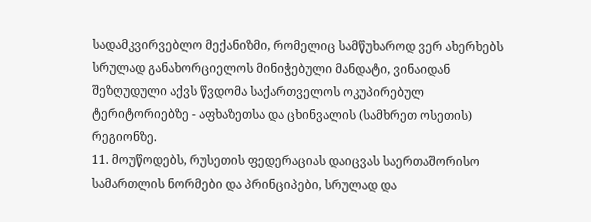სადამკვირვებლო მექანიზმი, რომელიც სამწუხაროდ ვერ ახერხებს სრულად განახორციელოს მინიჭებული მანდატი, ვინაიდან შეზღუდული აქვს წვდომა საქართველოს ოკუპირებულ ტერიტორიებზე - აფხაზეთსა და ცხინვალის (სამხრეთ ოსეთის) რეგიონზე.
11. მოუწოდებს, რუსეთის ფედერაციას დაიცვას საერთაშორისო სამართლის ნორმები და პრინციპები, სრულად და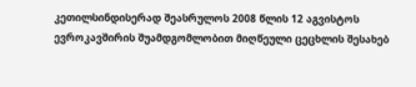კეთილსინდისერად შეასრულოს 2008 წლის 12 აგვისტოს ევროკავშირის შუამდგომლობით მიღწეული ცეცხლის შესახებ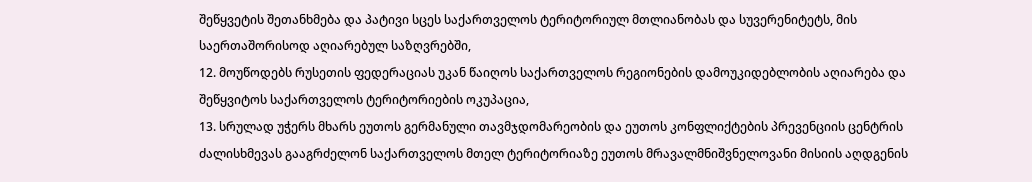შეწყვეტის შეთანხმება და პატივი სცეს საქართველოს ტერიტორიულ მთლიანობას და სუვერენიტეტს, მის საერთაშორისოდ აღიარებულ საზღვრებში,
12. მოუწოდებს რუსეთის ფედერაციას უკან წაიღოს საქართველოს რეგიონების დამოუკიდებლობის აღიარება და შეწყვიტოს საქართველოს ტერიტორიების ოკუპაცია,
13. სრულად უჭერს მხარს ეუთოს გერმანული თავმჯდომარეობის და ეუთოს კონფლიქტების პრევენციის ცენტრის ძალისხმევას გააგრძელონ საქართველოს მთელ ტერიტორიაზე ეუთოს მრავალმნიშვნელოვანი მისიის აღდგენის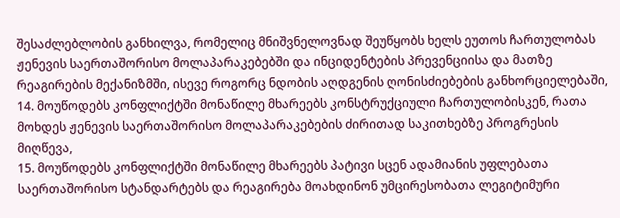შესაძლებლობის განხილვა, რომელიც მნიშვნელოვნად შეუწყობს ხელს ეუთოს ჩართულობას ჟენევის საერთაშორისო მოლაპარაკებებში და ინციდენტების პრევენციისა და მათზე რეაგირების მექანიზმში, ისევე როგორც ნდობის აღდგენის ღონისძიებების განხორციელებაში,
14. მოუწოდებს კონფლიქტში მონაწილე მხარეებს კონსტრუქციული ჩართულობისკენ, რათა მოხდეს ჟენევის საერთაშორისო მოლაპარაკებების ძირითად საკითხებზე პროგრესის მიღწევა,
15. მოუწოდებს კონფლიქტში მონაწილე მხარეებს პატივი სცენ ადამიანის უფლებათა საერთაშორისო სტანდარტებს და რეაგირება მოახდინონ უმცირესობათა ლეგიტიმური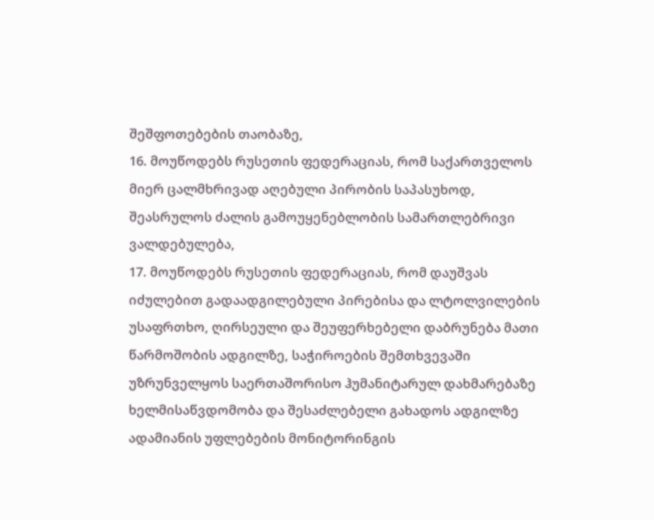შეშფოთებების თაობაზე,
16. მოუწოდებს რუსეთის ფედერაციას, რომ საქართველოს მიერ ცალმხრივად აღებული პირობის საპასუხოდ, შეასრულოს ძალის გამოუყენებლობის სამართლებრივი ვალდებულება,
17. მოუწოდებს რუსეთის ფედერაციას, რომ დაუშვას იძულებით გადაადგილებული პირებისა და ლტოლვილების უსაფრთხო, ღირსეული და შეუფერხებელი დაბრუნება მათი წარმოშობის ადგილზე, საჭიროების შემთხვევაში უზრუნველყოს საერთაშორისო ჰუმანიტარულ დახმარებაზე ხელმისაწვდომობა და შესაძლებელი გახადოს ადგილზე ადამიანის უფლებების მონიტორინგის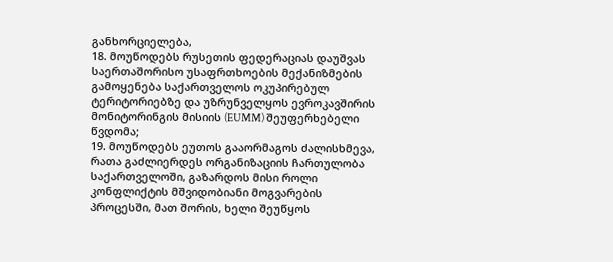განხორციელება,
18. მოუწოდებს რუსეთის ფედერაციას დაუშვას საერთაშორისო უსაფრთხოების მექანიზმების გამოყენება საქართველოს ოკუპირებულ ტერიტორიებზე და უზრუნველყოს ევროკავშირის მონიტორინგის მისიის (EUMM) შეუფერხებელი წვდომა;
19. მოუწოდებს ეუთოს გააორმაგოს ძალისხმევა, რათა გაძლიერდეს ორგანიზაციის ჩართულობა საქართველოში, გაზარდოს მისი როლი კონფლიქტის მშვიდობიანი მოგვარების პროცესში, მათ შორის, ხელი შეუწყოს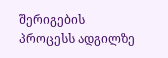შერიგების პროცესს ადგილზე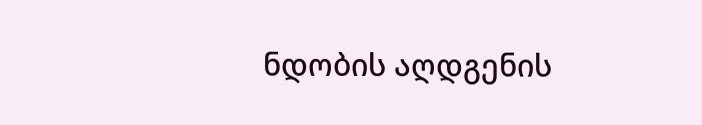ნდობის აღდგენის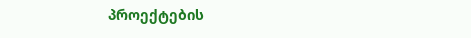პროექტების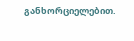განხორციელებით.